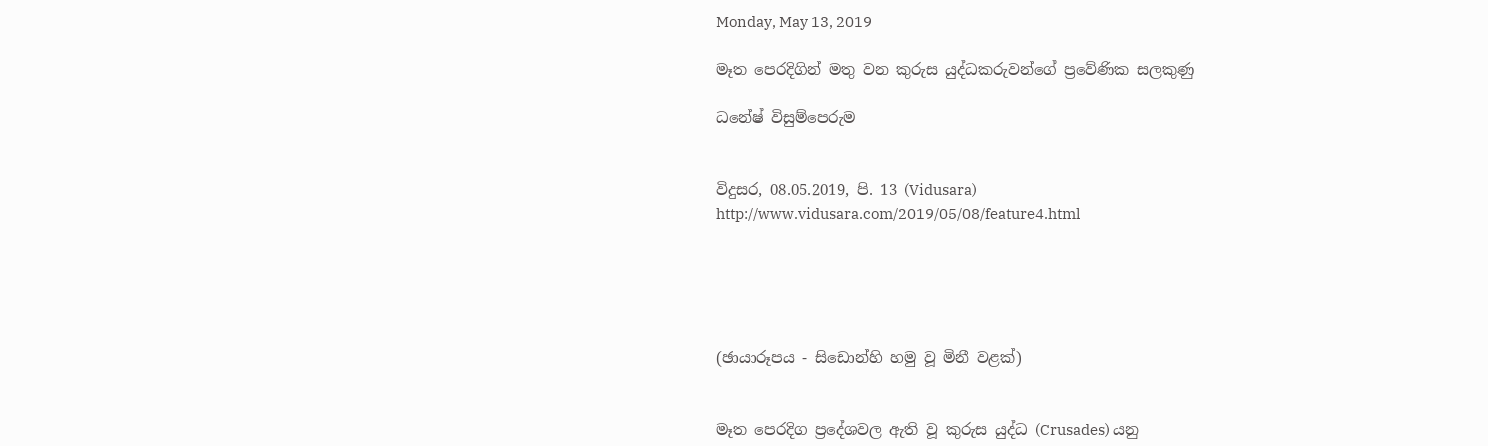Monday, May 13, 2019

මෑත පෙරදිගින් මතු වන කුරුස යුද්ධකරුවන්ගේ ප්‍රවේණික සලකුණු

ධනේෂ් විසුම්පෙරුම


විදුසර, 08.05.2019, පි. 13 (Vidusara)
http://www.vidusara.com/2019/05/08/feature4.html





(ඡායාරූපය - සිඩොන්හි හමු වූ මිනී වළක්‌)


මෑත පෙරදිග ප්‍රදේශවල ඇති වූ කුරුස යුද්ධ (Crusades) යනු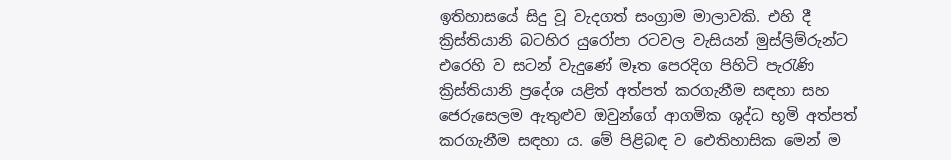ඉතිහාසයේ සිදු වූ වැදගත් සංග්‍රාම මාලාවකි. එහි දී ක්‍රිස්‌තියානි බටහිර යුරෝපා රටවල වැසියන් මුස්‌ලිම්රුන්ට එරෙහි ව සටන් වැදුණේ මෑත පෙරදිග පිහිටි පැරැණි ක්‍රිස්‌තියානි ප්‍රදේශ යළිත් අත්පත් කරගැනීම සඳහා සහ ජෙරුසෙලම ඇතුළුව ඔවුන්ගේ ආගමික ශුද්ධ භූමි අත්පත් කරගැනීම සඳහා ය. මේ පිළිබඳ ව ඓතිහාසික මෙන් ම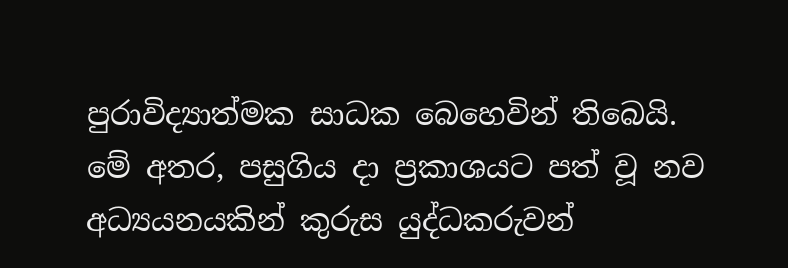පුරාවිද්‍යාත්මක සාධක බෙහෙවින් තිබෙයි. මේ අතර, පසුගිය දා ප්‍රකාශයට පත් වූ නව අධ්‍යයනයකින් කුරුස යුද්ධකරුවන්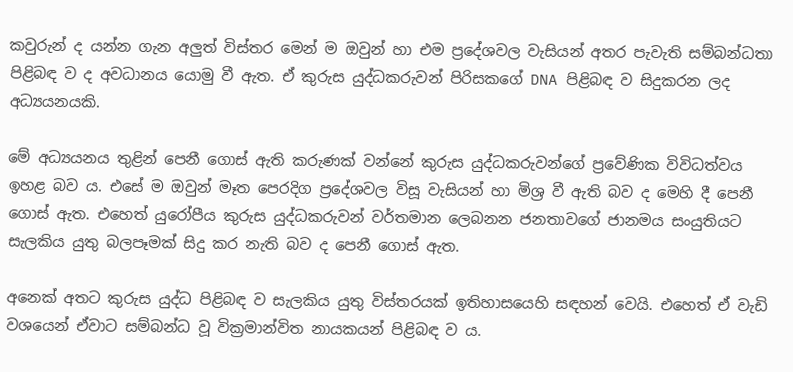කවුරුන් ද යන්න ගැන අලුත් විස්‌තර මෙන් ම ඔවුන් හා එම ප්‍රදේශවල වැසියන් අතර පැවැති සම්බන්ධතා පිළිබඳ ව ද අවධානය යොමු වී ඇත. ඒ කුරුස යුද්ධකරුවන් පිරිසකගේ DNA පිළිබඳ ව සිදුකරන ලද අධ්‍යයනයකි.

මේ අධ්‍යයනය තුළින් පෙනී ගොස්‌ ඇති කරුණක්‌ වන්නේ කුරුස යුද්ධකරුවන්ගේ ප්‍රවේණික විවිධත්වය ඉහළ බව ය. එසේ ම ඔවුන් මෑත පෙරදිග ප්‍රදේශවල විසූ වැසියන් හා මිශ්‍ර වී ඇති බව ද මෙහි දී පෙනී ගොස්‌ ඇත. එහෙත් යුරෝපීය කුරුස යුද්ධකරුවන් වර්තමාන ලෙබනන ජනතාවගේ ජානමය සංයුතියට සැලකිය යුතු බලපෑමක්‌ සිදු කර නැති බව ද පෙනී ගොස්‌ ඇත.

අනෙක්‌ අතට කුරුස යුද්ධ පිළිබඳ ව සැලකිය යුතු විස්‌තරයක්‌ ඉතිහාසයෙහි සඳහන් වෙයි. එහෙත් ඒ වැඩි වශයෙන් ඒවාට සම්බන්ධ වූ වික්‍රමාන්විත නායකයන් පිළිබඳ ව ය.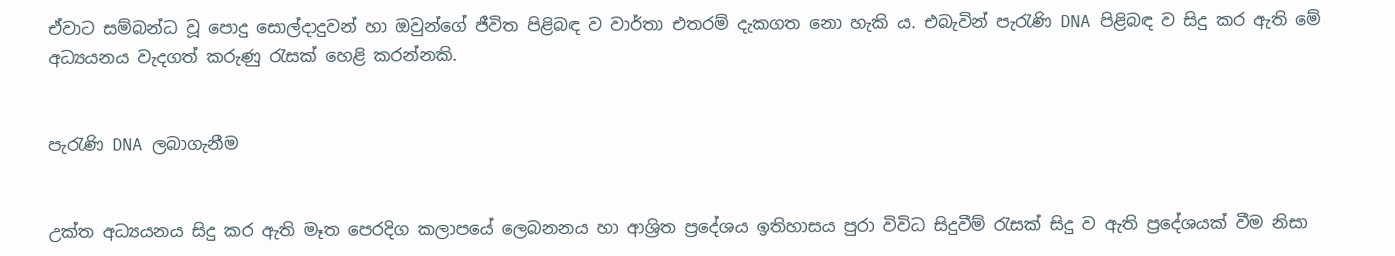ඒවාට සම්බන්ධ වූ පොදු සොල්දාදුවන් හා ඔවුන්ගේ ජීවිත පිළිබඳ ව වාර්තා එතරම් දැකගත නො හැකි ය. එබැවින් පැරැණි DNA පිළිබඳ ව සිදු කර ඇති මේ අධ්‍යයනය වැදගත් කරුණු රැසක්‌ හෙළි කරන්නකි.


පැරැණි DNA ලබාගැනීම


උක්‌ත අධ්‍යයනය සිදු කර ඇති මෑත පෙරදිග කලාපයේ ලෙබනනය හා ආශ්‍රිත ප්‍රදේශය ඉතිහාසය පුරා විවිධ සිදුවීම් රැසක්‌ සිදු ව ඇති ප්‍රදේශයක්‌ වීම නිසා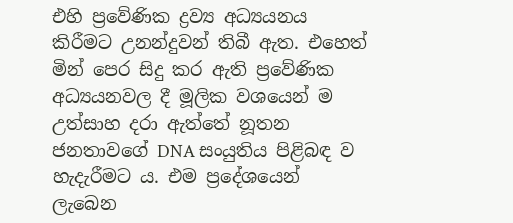එහි ප්‍රවේණික ද්‍රව්‍ය අධ්‍යයනය කිරීමට උනන්දුවන් තිබී ඇත. එහෙත් මින් පෙර සිදු කර ඇති ප්‍රවේණික අධ්‍යයනවල දී මූලික වශයෙන් ම උත්සාහ දරා ඇත්තේ නූතන ජනතාවගේ DNA සංයුතිය පිළිබඳ ව හැදැරීමට ය. එම ප්‍රදේශයෙන් ලැබෙන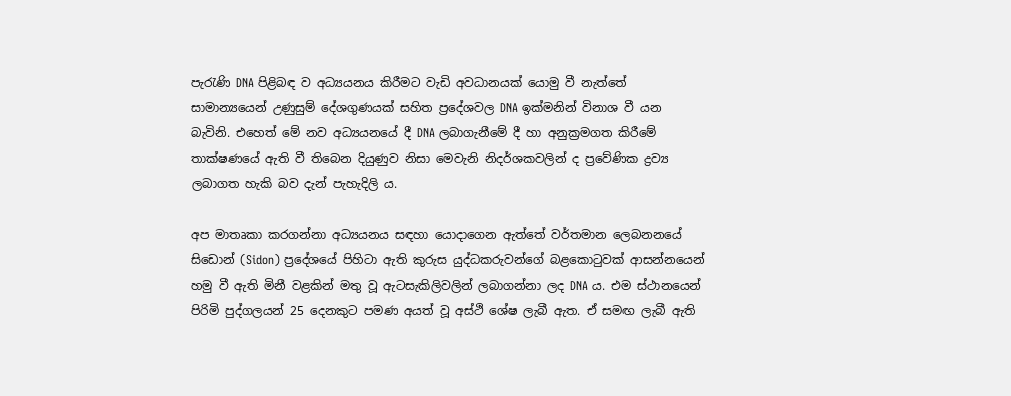පැරැණි DNA පිළිබඳ ව අධ්‍යයනය කිරීමට වැඩි අවධානයක්‌ යොමු වී නැත්තේ සාමාන්‍යයෙන් උණුසුම් දේශගුණයක්‌ සහිත ප්‍රදේශවල DNA ඉක්‌මනින් විනාශ වී යන බැවිනි. එහෙත් මේ නව අධ්‍යයනයේ දී DNA ලබාගැනීමේ දී හා අනුක්‍රමගත කිරීමේ තාක්‌ෂණයේ ඇති වී තිබෙන දියුණුව නිසා මෙවැනි නිදර්ශකවලින් ද ප්‍රවේණික ද්‍රව්‍ය ලබාගත හැකි බව දැන් පැහැදිලි ය.

අප මාතෘකා කරගන්නා අධ්‍යයනය සඳහා යොදාගෙන ඇත්තේ වර්තමාන ලෙබනනයේ සිඩොන් (Sidon) ප්‍රදේශයේ පිහිටා ඇති කුරුස යුද්ධකරුවන්ගේ බළකොටුවක්‌ ආසන්නයෙන් හමු වී ඇති මිනී වළකින් මතු වූ ඇටසැකිලිවලින් ලබාගන්නා ලද DNA ය. එම ස්‌ථානයෙන් පිරිමි පුද්ගලයන් 25 දෙනකුට පමණ අයත් වූ අස්‌ථි ශේෂ ලැබී ඇත. ඒ සමඟ ලැබී ඇති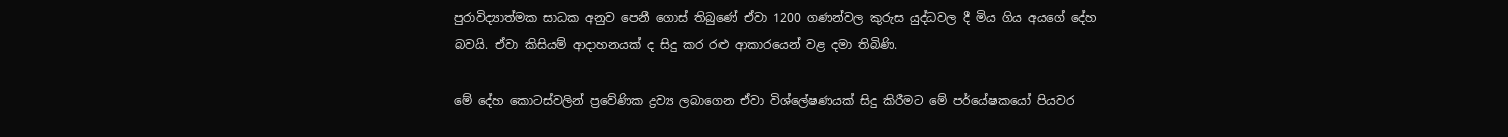පුරාවිද්‍යාත්මක සාධක අනුව පෙනී ගොස්‌ තිබුණේ ඒවා 1200 ගණන්වල කුරුස යුද්ධවල දී මිය ගිය අයගේ දේහ බවයි. ඒවා කිසියම් ආදාහනයක්‌ ද සිදු කර රළු ආකාරයෙන් වළ දමා තිබිණි.

මේ දේහ කොටස්‌වලින් ප්‍රවේණික ද්‍රව්‍ය ලබාගෙන ඒවා විශ්ලේෂණයක්‌ සිදු කිරීමට මේ පර්යේෂකයෝ පියවර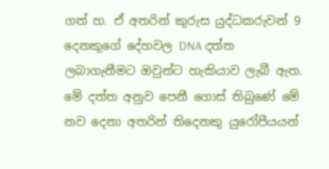ගත් හ. ඒ අතරින් කුරුස යුද්ධකරුවන් 9 දෙනකුගේ දේහවල DNA දත්ත ලබාගැනීමට ඔවුන්ට හැකියාව ලැබී ඇත. මේ දත්ත අනුව පෙනී ගොස්‌ තිබුණේ මේ නව දෙනා අතරින් තිදෙනකු යුරෝපීයයන්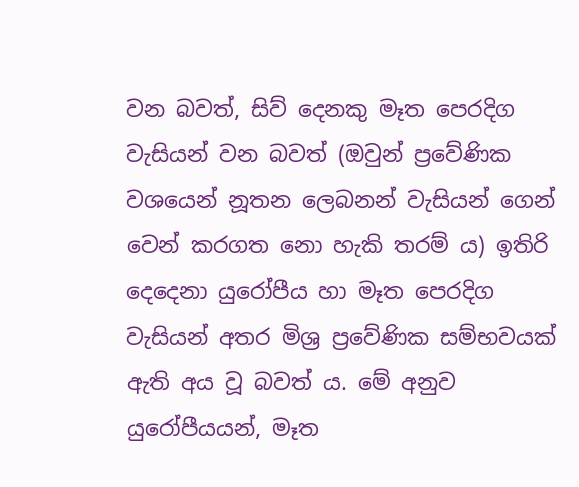වන බවත්, සිව් දෙනකු මෑත පෙරදිග වැසියන් වන බවත් (ඔවුන් ප්‍රවේණික වශයෙන් නූතන ලෙබනන් වැසියන් ගෙන් වෙන් කරගත නො හැකි තරම් ය) ඉතිරි දෙදෙනා යුරෝපීය හා මෑත පෙරදිග වැසියන් අතර මිශ්‍ර ප්‍රවේණික සම්භවයක්‌ ඇති අය වූ බවත් ය. මේ අනුව යුරෝපීයයන්, මෑත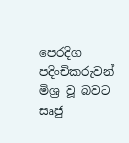පෙරදිග පදිංචිකරුවන් මිශ්‍ර වූ බවට සෘජු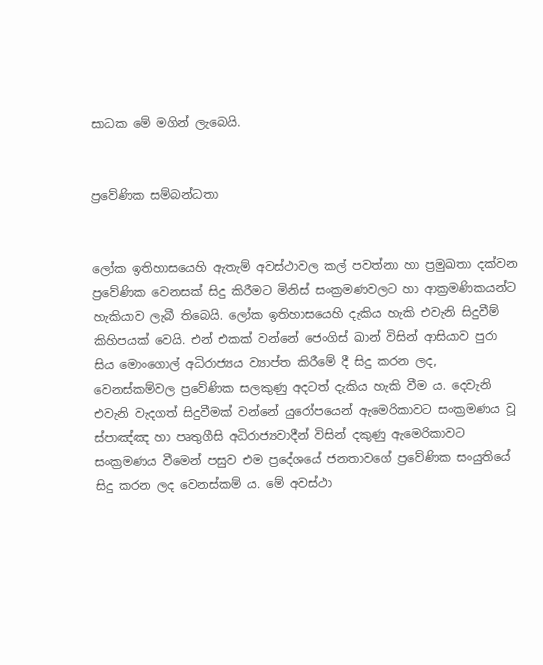සාධක මේ මගින් ලැබෙයි.


ප්‍රවේණික සම්බන්ධතා


ලෝක ඉතිහාසයෙහි ඇතැම් අවස්‌ථාවල කල් පවත්නා හා ප්‍රමුඛතා දක්‌වන ප්‍රවේණික වෙනසක්‌ සිදු කිරීමට මිනිස්‌ සංක්‍රමණවලට හා ආක්‍රමණිකයන්ට හැකියාව ලැබී තිබෙයි. ලෝක ඉතිහාසයෙහි දැකිය හැකි එවැනි සිදුවීම් කිහිපයක්‌ වෙයි. එන් එකක්‌ වන්නේ ජෙංගිස්‌ ඛාන් විසින් ආසියාව පුරා සිය මොංගොල් අධිරාජ්‍යය ව්‍යාප්ත කිරීමේ දී සිදු කරන ලද, වෙනස්‌කම්වල ප්‍රවේණික සලකුණු අදටත් දැකිය හැකි වීම ය. දෙවැනි එවැනි වැදගත් සිදුවීමක්‌ වන්නේ යුරෝපයෙන් ඇමෙරිකාවට සංක්‍රමණය වූ ස්‌පාඤ්ඤ හා පෘතුගීසි අධිරාජ්‍යවාදීන් විසින් දකුණු ඇමෙරිකාවට සංක්‍රමණය වීමෙන් පසුව එම ප්‍රදේශයේ ජනතාවගේ ප්‍රවේණික සංයුතියේ සිදු කරන ලද වෙනස්‌කම් ය. මේ අවස්‌ථා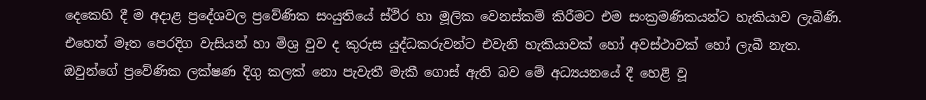දෙකෙහි දී ම අදාළ ප්‍රදේශවල ප්‍රවේණික සංයුතියේ ස්‌ථිර හා මූලික වෙනස්‌කම් කිරීමට එම සංක්‍රමණිකයන්ට හැකියාව ලැබිණි. එහෙත් මෑත පෙරදිග වැසියන් හා මිශ්‍ර වුව ද කුරුස යුද්ධකරුවන්ට එවැනි හැකියාවක්‌ හෝ අවස්‌ථාවක්‌ හෝ ලැබී නැත. ඔවුන්ගේ ප්‍රවේණික ලක්‌ෂණ දිගු කලක්‌ නො පැවැතී මැකී ගොස්‌ ඇති බව මේ අධ්‍යයනයේ දී හෙළි වූ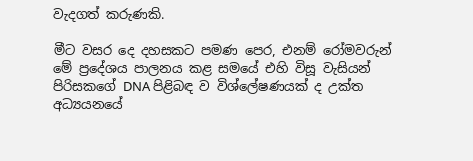වැදගත් කරුණකි.

මීට වසර දෙ දහසකට පමණ පෙර, එනම් රෝමවරුන් මේ ප්‍රදේශය පාලනය කළ සමයේ එහි විසූ වැසියන් පිරිසකගේ DNA පිළිබඳ ව විශ්ලේෂණයක්‌ ද උක්‌ත අධ්‍යයනයේ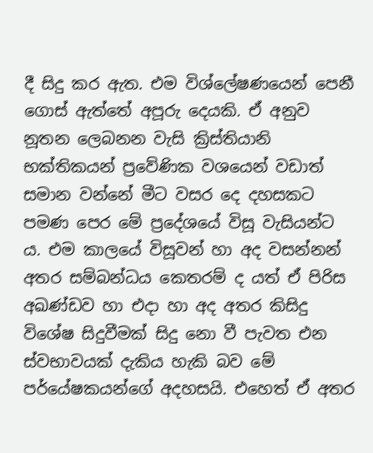දී සිදු කර ඇත. එම විශ්ලේෂණයෙන් පෙනී ගොස්‌ ඇත්තේ අපූරු දෙයකි. ඒ අනුව නූතන ලෙබනන වැසි ක්‍රිස්‌තියානි භක්‌තිකයන් ප්‍රවේණික වශයෙන් වඩාත් සමාන වන්නේ මීට වසර දෙ දහසකට පමණ පෙර මේ ප්‍රදේශයේ විසූ වැසියන්ට ය. එම කාලයේ විසූවන් හා අද වසන්නන් අතර සම්බන්ධය කෙතරම් ද යත් ඒ පිරිස අඛණ්‌ඩව හා එදා හා අද අතර කිසිදු විශේෂ සිදුවීමක්‌ සිදු නො වී පැවත එන ස්‌වභාවයක්‌ දැකිය හැකි බව මේ පර්යේෂකයන්ගේ අදහසයි. එහෙත් ඒ අතර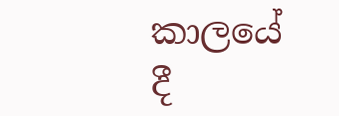කාලයේ දී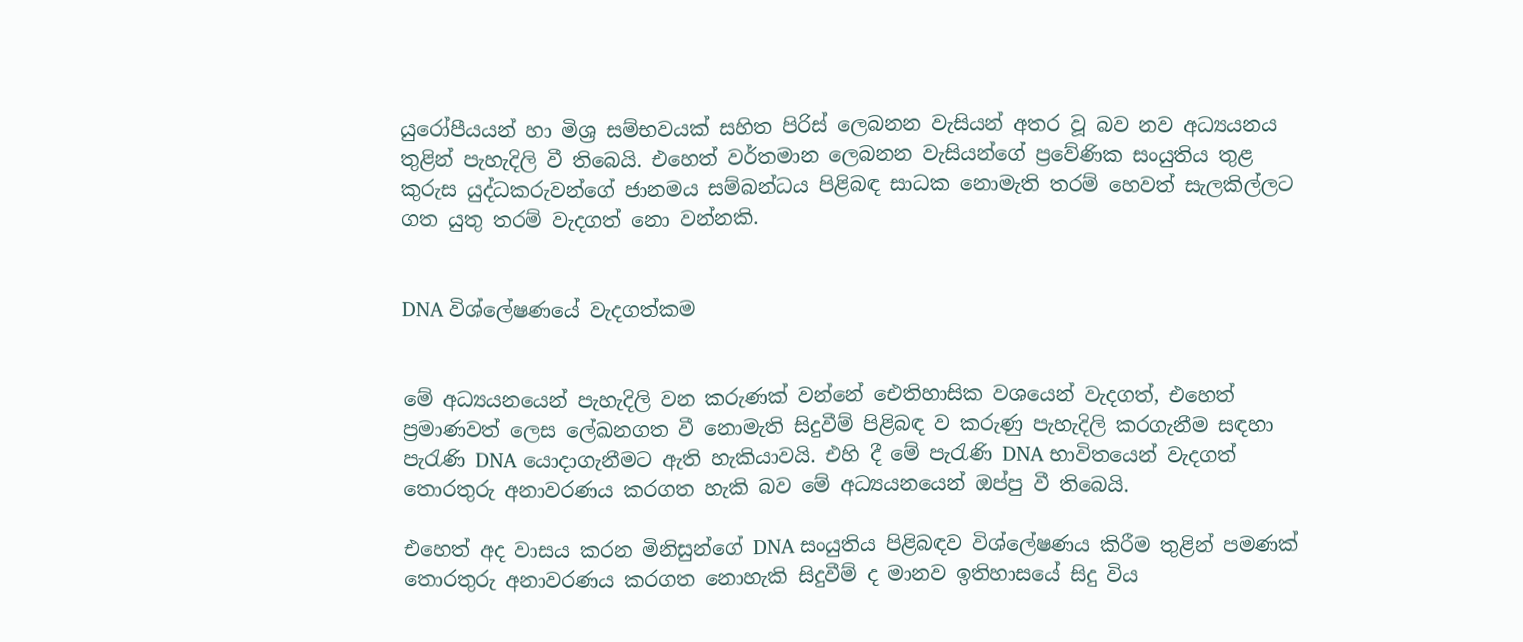යුරෝපීයයන් හා මිශ්‍ර සම්භවයක්‌ සහිත පිරිස්‌ ලෙබනන වැසියන් අතර වූ බව නව අධ්‍යයනය තුළින් පැහැදිලි වී තිබෙයි. එහෙත් වර්තමාන ලෙබනන වැසියන්ගේ ප්‍රවේණික සංයුතිය තුළ කුරුස යුද්ධකරුවන්ගේ ජානමය සම්බන්ධය පිළිබඳ සාධක නොමැති තරම් හෙවත් සැලකිල්ලට ගත යුතු තරම් වැදගත් නො වන්නකි.


DNA විශ්ලේෂණයේ වැදගත්කම


මේ අධ්‍යයනයෙන් පැහැදිලි වන කරුණක්‌ වන්නේ ඓතිහාසික වශයෙන් වැදගත්, එහෙත් ප්‍රමාණවත් ලෙස ලේඛනගත වී නොමැති සිදුවීම් පිළිබඳ ව කරුණු පැහැදිලි කරගැනීම සඳහා පැරැණි DNA යොදාගැනීමට ඇති හැකියාවයි. එහි දී මේ පැරැණි DNA භාවිතයෙන් වැදගත් තොරතුරු අනාවරණය කරගත හැකි බව මේ අධ්‍යයනයෙන් ඔප්පු වී තිබෙයි.

එහෙත් අද වාසය කරන මිනිසුන්ගේ DNA සංයුතිය පිළිබඳව විශ්ලේෂණය කිරීම තුළින් පමණක්‌ තොරතුරු අනාවරණය කරගත නොහැකි සිදුවීම් ද මානව ඉතිහාසයේ සිදු විය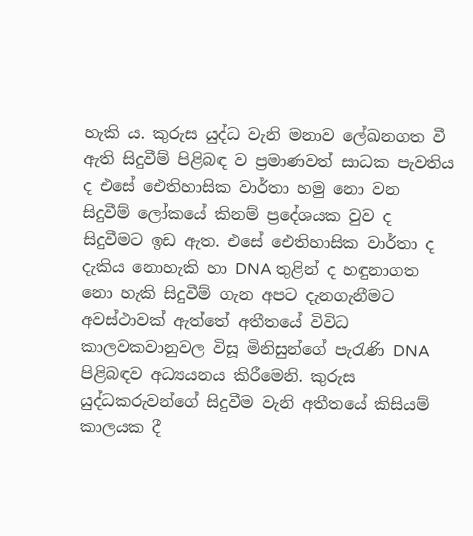හැකි ය. කුරුස යුද්ධ වැනි මනාව ලේඛනගත වී ඇති සිදුවීම් පිළිබඳ ව ප්‍රමාණවත් සාධක පැවතිය ද එසේ ඓතිහාසික වාර්තා හමු නො වන සිදුවීම් ලෝකයේ කිනම් ප්‍රදේශයක වුව ද සිදුවීමට ඉඩ ඇත. එසේ ඓතිහාසික වාර්තා ද දැකිය නොහැකි හා DNA තුළින් ද හඳුනාගත නො හැකි සිදුවීම් ගැන අපට දැනගැනීමට අවස්‌ථාවක්‌ ඇත්තේ අතීතයේ විවිධ කාලවකවානුවල විසූ මිනිසුන්ගේ පැරැණි DNA පිළිබඳව අධ්‍යයනය කිරීමෙනි. කුරුස යුද්ධකරුවන්ගේ සිදුවීම වැනි අතීතයේ කිසියම් කාලයක දී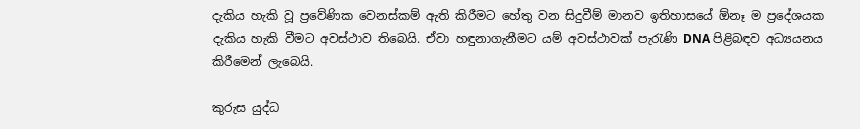දැකිය හැකි වූ ප්‍රවේණික වෙනස්‌කම් ඇති කිරීමට හේතු වන සිදුවීම් මානව ඉතිහාසයේ ඕනෑ ම ප්‍රදේශයක දැකිය හැකි වීමට අවස්‌ථාව තිබෙයි. ඒවා හඳුනාගැනීමට යම් අවස්‌ථාවක්‌ පැරැණි DNA පිළිබඳව අධ්‍යයනය කිරීමෙන් ලැබෙයි.

කුරුස යුද්ධ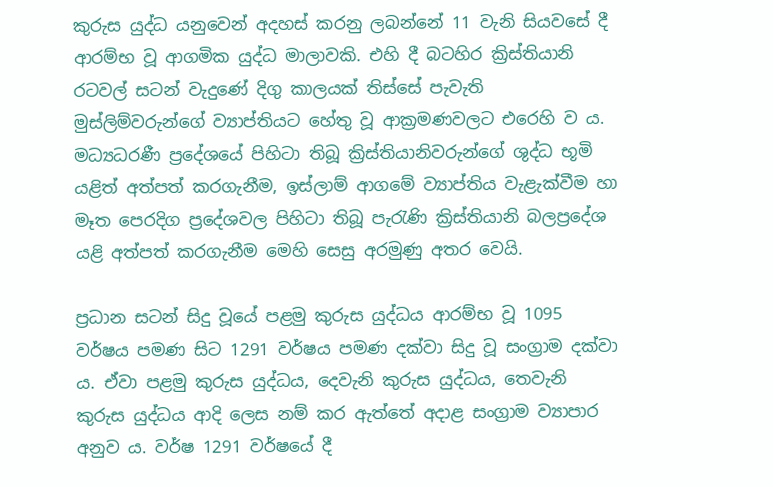කුරුස යුද්ධ යනුවෙන් අදහස්‌ කරනු ලබන්නේ 11 වැනි සියවසේ දී ආරම්භ වූ ආගමික යුද්ධ මාලාවකි. එහි දී බටහිර ක්‍රිස්‌තියානි රටවල් සටන් වැදුණේ දිගු කාලයක්‌ තිස්‌සේ පැවැති මුස්‌ලිම්වරුන්ගේ ව්‍යාප්තියට හේතු වූ ආක්‍රමණවලට එරෙහි ව ය. මධ්‍යධරණී ප්‍රදේශයේ පිහිටා තිබූ ක්‍රිස්‌තියානිවරුන්ගේ ශුද්ධ භූමි යළිත් අත්පත් කරගැනීම, ඉස්‌ලාම් ආගමේ ව්‍යාප්තිය වැළැක්‌වීම හා මෑත පෙරදිග ප්‍රදේශවල පිහිටා තිබූ පැරැණි ක්‍රිස්‌තියානි බලප්‍රදේශ යළි අත්පත් කරගැනීම මෙහි සෙසු අරමුණු අතර වෙයි.

ප්‍රධාන සටන් සිදු වූයේ පළමු කුරුස යුද්ධය ආරම්භ වූ 1095 වර්ෂය පමණ සිට 1291 වර්ෂය පමණ දක්‌වා සිදු වූ සංග්‍රාම දක්‌වා ය. ඒවා පළමු කුරුස යුද්ධය, දෙවැනි කුරුස යුද්ධය, තෙවැනි කුරුස යුද්ධය ආදි ලෙස නම් කර ඇත්තේ අදාළ සංග්‍රාම ව්‍යාපාර අනුව ය. වර්ෂ 1291 වර්ෂයේ දී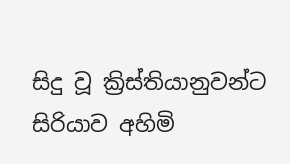සිදු වූ ක්‍රිස්‌තියානුවන්ට සිරියාව අහිමි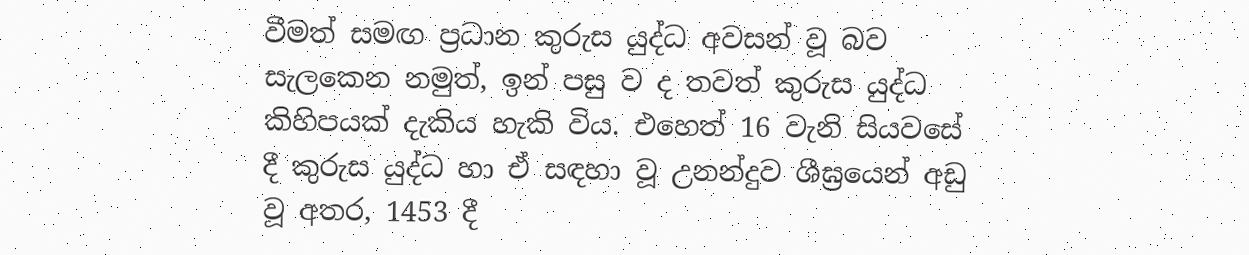වීමත් සමඟ ප්‍රධාන කුරුස යුද්ධ අවසන් වූ බව සැලකෙන නමුත්, ඉන් පසු ව ද තවත් කුරුස යුද්ධ කිහිපයක්‌ දැකිය හැකි විය. එහෙත් 16 වැනි සියවසේ දී කුරුස යුද්ධ හා ඒ සඳහා වූ උනන්දුව ශීඝ්‍රයෙන් අඩු වූ අතර, 1453 දී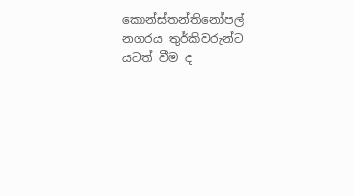කොන්ස්‌තන්තිනෝපල් නගරය තුර්කිවරුන්ට යටත් වීම ද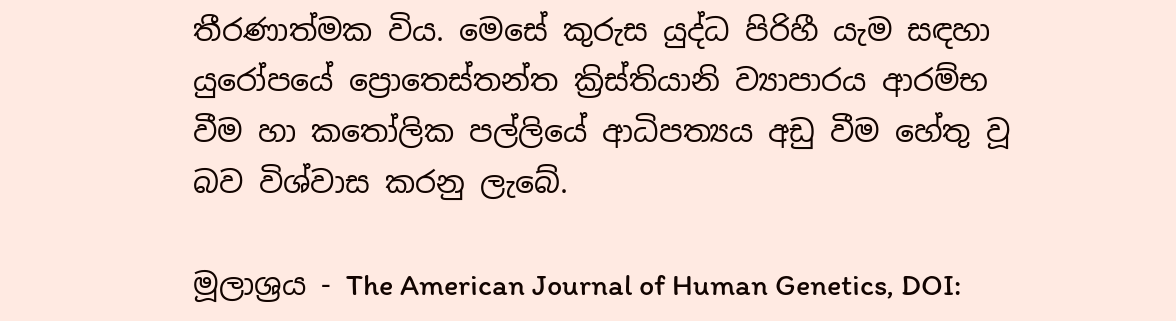තීරණාත්මක විය. මෙසේ කුරුස යුද්ධ පිරිහී යැම සඳහා යුරෝපයේ ප්‍රොතෙස්‌තන්ත ක්‍රිස්‌තියානි ව්‍යාපාරය ආරම්භ වීම හා කතෝලික පල්ලියේ ආධිපත්‍යය අඩු වීම හේතු වූ බව විශ්වාස කරනු ලැබේ.

මූලාශ්‍රය - The American Journal of Human Genetics, DOI: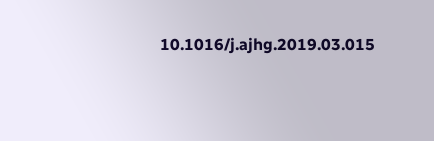10.1016/j.ajhg.2019.03.015